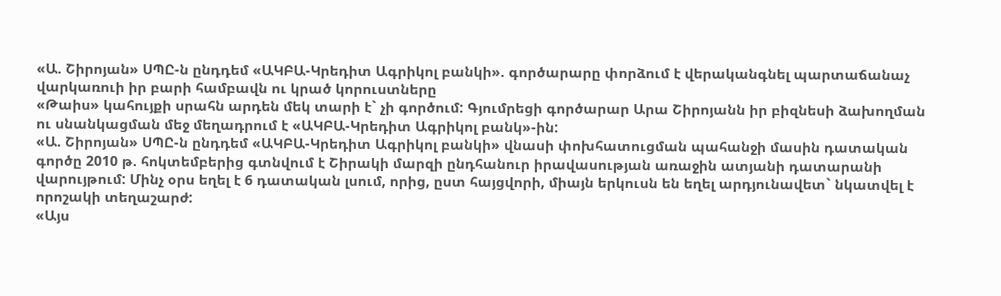«Ա. Շիրոյան» ՍՊԸ-ն ընդդեմ «ԱԿԲԱ-Կրեդիտ Ագրիկոլ բանկի». գործարարը փորձում է վերականգնել պարտաճանաչ վարկառուի իր բարի համբավն ու կրած կորուստները
«Թաիս» կահույքի սրահն արդեն մեկ տարի է` չի գործում: Գյումրեցի գործարար Արա Շիրոյանն իր բիզնեսի ձախողման ու սնանկացման մեջ մեղադրում է «ԱԿԲԱ-Կրեդիտ Ագրիկոլ բանկ»-ին:
«Ա. Շիրոյան» ՍՊԸ-ն ընդդեմ «ԱԿԲԱ-Կրեդիտ Ագրիկոլ բանկի» վնասի փոխհատուցման պահանջի մասին դատական գործը 2010 թ. հոկտեմբերից գտնվում է Շիրակի մարզի ընդհանուր իրավասության առաջին ատյանի դատարանի վարույթում: Մինչ օրս եղել է 6 դատական լսում, որից, ըստ հայցվորի, միայն երկուսն են եղել արդյունավետ` նկատվել է որոշակի տեղաշարժ:
«Այս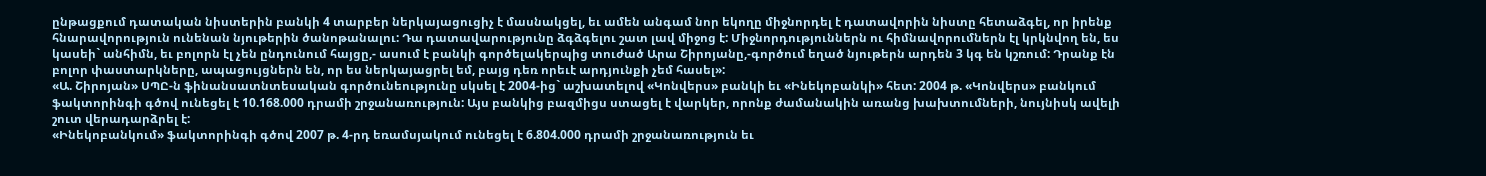ընթացքում դատական նիստերին բանկի 4 տարբեր ներկայացուցիչ է մասնակցել, եւ ամեն անգամ նոր եկողը միջնորդել է դատավորին նիստը հետաձգել, որ իրենք հնարավորություն ունենան նյութերին ծանոթանալու: Դա դատավարությունը ձգձգելու շատ լավ միջոց է: Միջնորդություններն ու հիմնավորումներն էլ կրկնվող են, ես կասեի` անհիմն, եւ բոլորն էլ չեն ընդունում հայցը,- ասում է բանկի գործելակերպից տուժած Արա Շիրոյանը,-գործում եղած նյութերն արդեն 3 կգ են կշռում: Դրանք էն բոլոր փաստարկները, ապացույցներն են, որ ես ներկայացրել եմ, բայց դեռ որեւէ արդյունքի չեմ հասել»:
«Ա. Շիրոյան» ՍՊԸ-ն ֆինանսատնտեսական գործունեությունը սկսել է 2004-ից` աշխատելով «Կոնվերս» բանկի եւ «Ինեկոբանկի» հետ: 2004 թ. «Կոնվերս» բանկում ֆակտորինգի գծով ունեցել է 10.168.000 դրամի շրջանառություն: Այս բանկից բազմիցս ստացել է վարկեր, որոնք ժամանակին առանց խախտումների, նույնիսկ ավելի շուտ վերադարձրել է:
«Ինեկոբանկում» ֆակտորինգի գծով 2007 թ. 4-րդ եռամսյակում ունեցել է 6.804.000 դրամի շրջանառություն եւ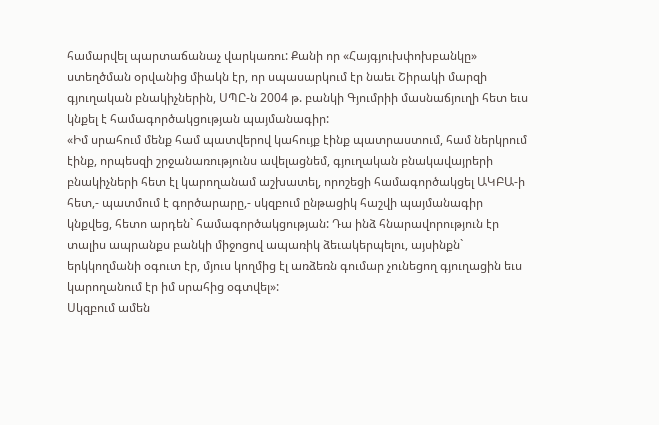համարվել պարտաճանաչ վարկառու: Քանի որ «Հայգյուխփոխբանկը» ստեղծման օրվանից միակն էր, որ սպասարկում էր նաեւ Շիրակի մարզի գյուղական բնակիչներին, ՍՊԸ-ն 2004 թ. բանկի Գյումրիի մասնաճյուղի հետ եւս կնքել է համագործակցության պայմանագիր:
«Իմ սրահում մենք համ պատվերով կահույք էինք պատրաստում, համ ներկրում էինք, որպեսզի շրջանառությունս ավելացնեմ, գյուղական բնակավայրերի բնակիչների հետ էլ կարողանամ աշխատել, որոշեցի համագործակցել ԱԿԲԱ-ի հետ,- պատմում է գործարարը,- սկզբում ընթացիկ հաշվի պայմանագիր կնքվեց, հետո արդեն` համագործակցության: Դա ինձ հնարավորություն էր տալիս ապրանքս բանկի միջոցով ապառիկ ձեւակերպելու, այսինքն` երկկողմանի օգուտ էր, մյուս կողմից էլ առձեռն գումար չունեցող գյուղացին եւս կարողանում էր իմ սրահից օգտվել»:
Սկզբում ամեն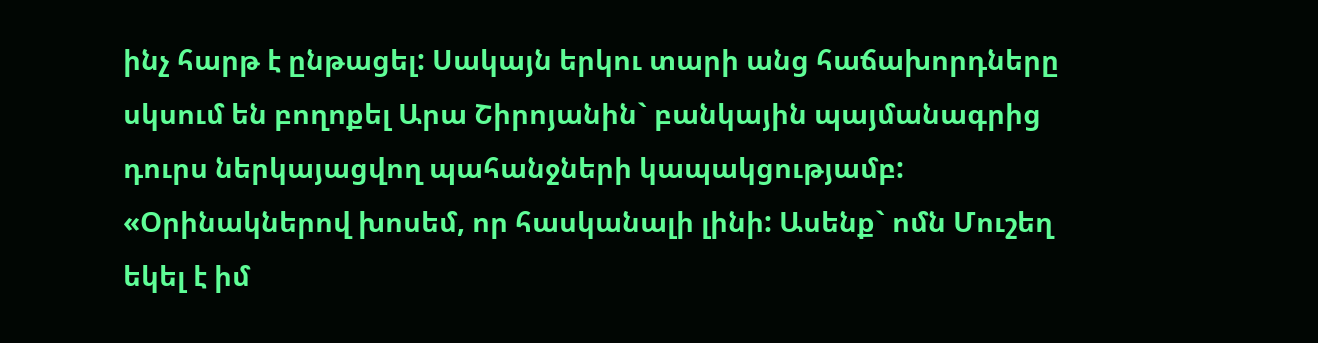ինչ հարթ է ընթացել: Սակայն երկու տարի անց հաճախորդները սկսում են բողոքել Արա Շիրոյանին` բանկային պայմանագրից դուրս ներկայացվող պահանջների կապակցությամբ: «Օրինակներով խոսեմ, որ հասկանալի լինի: Ասենք` ոմն Մուշեղ եկել է իմ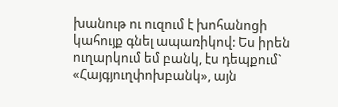խանութ ու ուզում է խոհանոցի կահույք գնել ապառիկով: Ես իրեն ուղարկում եմ բանկ, էս դեպքում` «Հայգյուղփոխբանկ», այն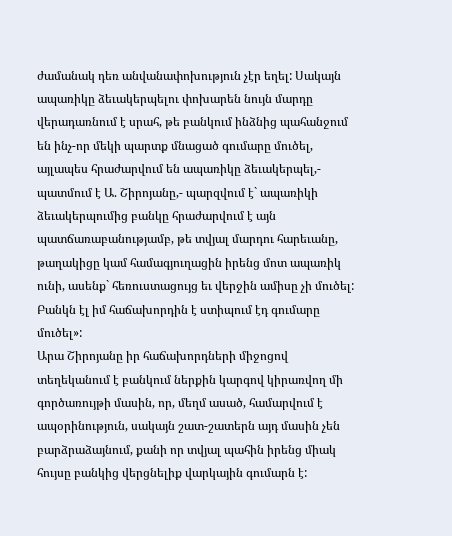ժամանակ դեռ անվանափոխություն չէր եղել: Սակայն ապառիկը ձեւակերպելու փոխարեն նույն մարդը վերադառնում է սրահ, թե բանկում ինձնից պահանջում են ինչ-որ մեկի պարտք մնացած գումարը մուծել, այլապես հրաժարվում են ապառիկը ձեւակերպել,- պատմում է Ա. Շիրոյանը,- պարզվում է` ապառիկի ձեւակերպումից բանկը հրաժարվում է այն պատճառաբանությամբ, թե տվյալ մարդու հարեւանը, թաղակիցը կամ համագյուղացին իրենց մոտ ապառիկ ունի, ասենք` հեռուստացույց եւ վերջին ամիսը չի մուծել: Բանկն էլ իմ հաճախորդին է ստիպում էդ գումարը մուծել»:
Արա Շիրոյանը իր հաճախորդների միջոցով տեղեկանում է բանկում ներքին կարգով կիրառվող մի գործառույթի մասին, որ, մեղմ ասած, համարվում է ապօրինություն, սակայն շատ-շատերն այդ մասին չեն բարձրաձայնում, քանի որ տվյալ պահին իրենց միակ հույսը բանկից վերցնելիք վարկային գումարն է: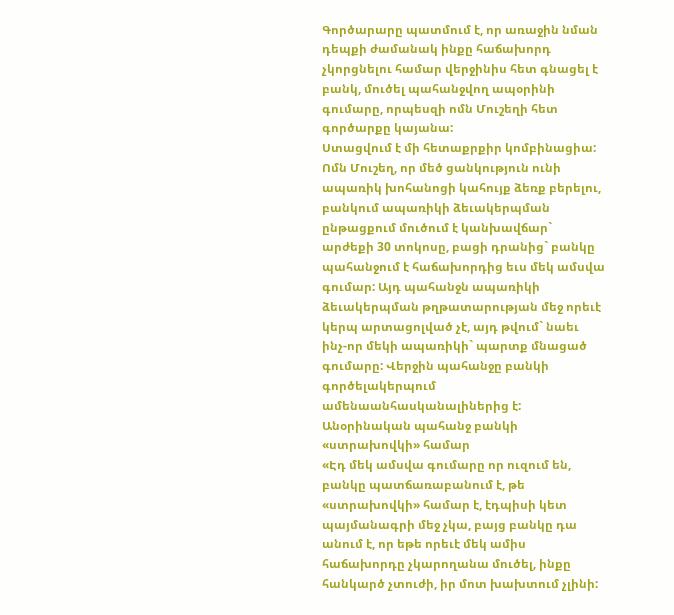Գործարարը պատմում է, որ առաջին նման դեպքի ժամանակ ինքը հաճախորդ չկորցնելու համար վերջինիս հետ գնացել է բանկ, մուծել պահանջվող ապօրինի գումարը, որպեսզի ոմն Մուշեղի հետ գործարքը կայանա:
Ստացվում է մի հետաքրքիր կոմբինացիա: Ոմն Մուշեղ, որ մեծ ցանկություն ունի ապառիկ խոհանոցի կահույք ձեռք բերելու, բանկում ապառիկի ձեւակերպման ընթացքում մուծում է կանխավճար` արժեքի 30 տոկոսը, բացի դրանից` բանկը պահանջում է հաճախորդից եւս մեկ ամսվա գումար: Այդ պահանջն ապառիկի ձեւակերպման թղթատարության մեջ որեւէ կերպ արտացոլված չէ, այդ թվում` նաեւ ինչ-որ մեկի ապառիկի` պարտք մնացած գումարը: Վերջին պահանջը բանկի գործելակերպում ամենաանհասկանալիներից է:
Անօրինական պահանջ բանկի «ստրախովկի» համար
«Էդ մեկ ամսվա գումարը որ ուզում են, բանկը պատճառաբանում է, թե «ստրախովկի» համար է, էդպիսի կետ պայմանագրի մեջ չկա, բայց բանկը դա անում է, որ եթե որեւէ մեկ ամիս հաճախորդը չկարողանա մուծել, ինքը հանկարծ չտուժի, իր մոտ խախտում չլինի: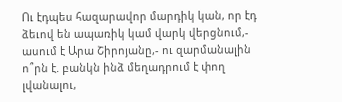Ու էդպես հազարավոր մարդիկ կան, որ էդ ձեւով են ապառիկ կամ վարկ վերցնում,- ասում է Արա Շիրոյանը,- ու զարմանալին ո՞րն է. բանկն ինձ մեղադրում է փող լվանալու,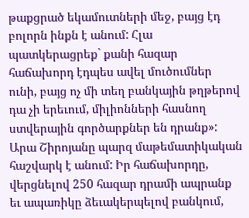թաքցրած եկամուտների մեջ, բայց էդ բոլորն ինքն է անում: Հլա պատկերացրեք` քանի հազար հաճախորդ էդպես ավել մուծումներ ունի, բայց ոչ մի տեղ բանկային թղթերով դա չի երեւում, միլիոնների հասնող ստվերային գործարքներ են դրանք»:
Արա Շիրոյանը պարզ մաթեմատիկական հաշվարկ է անում: Իր հաճախորդը, վերցնելով 250 հազար դրամի ապրանք եւ ապառիկը ձեւակերպելով բանկում,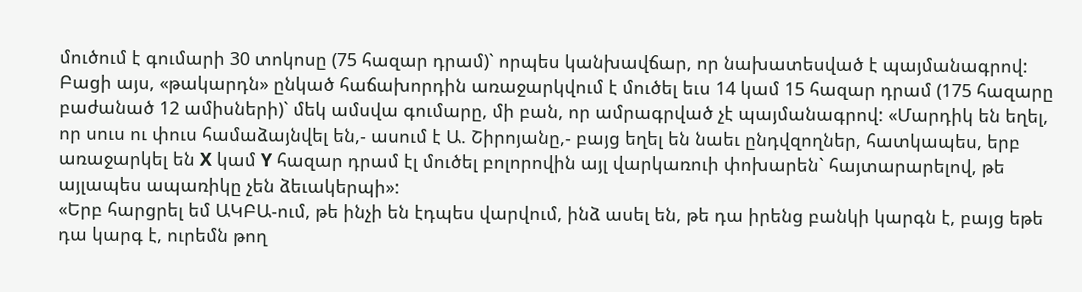մուծում է գումարի 30 տոկոսը (75 հազար դրամ)` որպես կանխավճար, որ նախատեսված է պայմանագրով:
Բացի այս, «թակարդն» ընկած հաճախորդին առաջարկվում է մուծել եւս 14 կամ 15 հազար դրամ (175 հազարը բաժանած 12 ամիսների)` մեկ ամսվա գումարը, մի բան, որ ամրագրված չէ պայմանագրով: «Մարդիկ են եղել, որ սուս ու փուս համաձայնվել են,- ասում է Ա. Շիրոյանը,- բայց եղել են նաեւ ընդվզողներ, հատկապես, երբ առաջարկել են X կամ Y հազար դրամ էլ մուծել բոլորովին այլ վարկառուի փոխարեն` հայտարարելով, թե այլապես ապառիկը չեն ձեւակերպի»:
«Երբ հարցրել եմ ԱԿԲԱ-ում, թե ինչի են էդպես վարվում, ինձ ասել են, թե դա իրենց բանկի կարգն է, բայց եթե դա կարգ է, ուրեմն թող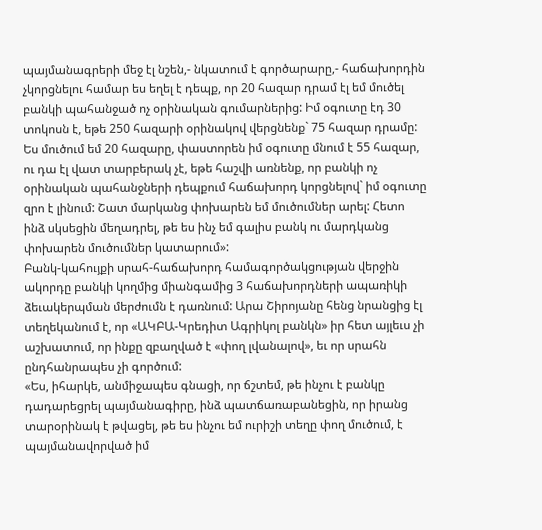պայմանագրերի մեջ էլ նշեն,- նկատում է գործարարը,- հաճախորդին չկորցնելու համար ես եղել է դեպք, որ 20 հազար դրամ էլ եմ մուծել բանկի պահանջած ոչ օրինական գումարներից: Իմ օգուտը էդ 30 տոկոսն է, եթե 250 հազարի օրինակով վերցնենք` 75 հազար դրամը: Ես մուծում եմ 20 հազարը, փաստորեն իմ օգուտը մնում է 55 հազար, ու դա էլ վատ տարբերակ չէ, եթե հաշվի առնենք, որ բանկի ոչ օրինական պահանջների դեպքում հաճախորդ կորցնելով` իմ օգուտը զրո է լինում: Շատ մարկանց փոխարեն եմ մուծումներ արել: Հետո ինձ սկսեցին մեղադրել, թե ես ինչ եմ գալիս բանկ ու մարդկանց փոխարեն մուծումներ կատարում»:
Բանկ-կահույքի սրահ-հաճախորդ համագործակցության վերջին ակորդը բանկի կողմից միանգամից 3 հաճախորդների ապառիկի ձեւակերպման մերժումն է դառնում: Արա Շիրոյանը հենց նրանցից էլ տեղեկանում է, որ «ԱԿԲԱ-Կրեդիտ Ագրիկոլ բանկն» իր հետ այլեւս չի աշխատում, որ ինքը զբաղված է «փող լվանալով», եւ որ սրահն ընդհանրապես չի գործում:
«Ես, իհարկե, անմիջապես գնացի, որ ճշտեմ, թե ինչու է բանկը դադարեցրել պայմանագիրը, ինձ պատճառաբանեցին, որ իրանց տարօրինակ է թվացել, թե ես ինչու եմ ուրիշի տեղը փող մուծում, է պայմանավորված իմ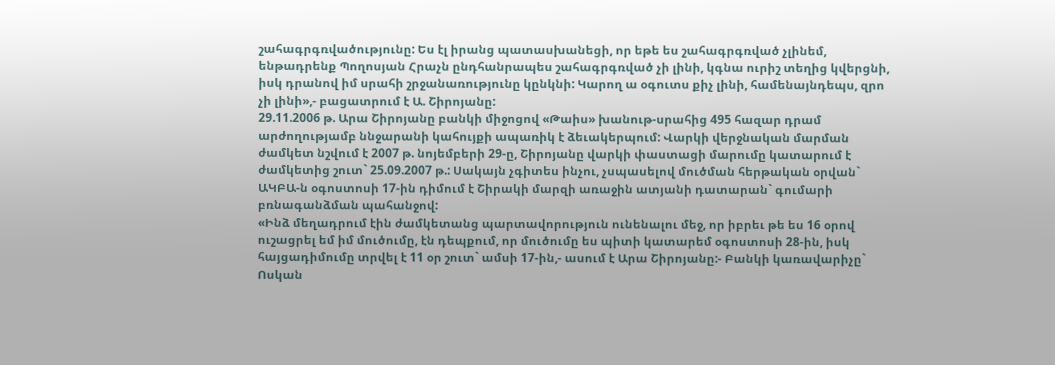շահագրգռվածությունը: Ես էլ իրանց պատասխանեցի, որ եթե ես շահագրգռված չլինեմ, ենթադրենք Պողոսյան Հրաչն ընդհանրապես շահագրգռված չի լինի, կգնա ուրիշ տեղից կվերցնի, իսկ դրանով իմ սրահի շրջանառությունը կընկնի: Կարող ա օգուտս քիչ լինի, համենայնդեպս, զրո չի լինի»,- բացատրում է Ա. Շիրոյանը:
29.11.2006 թ. Արա Շիրոյանը բանկի միջոցով «Թաիս» խանութ-սրահից 495 հազար դրամ արժողությամբ ննջարանի կահույքի ապառիկ է ձեւակերպում: Վարկի վերջնական մարման ժամկետ նշվում է 2007 թ. նոյեմբերի 29-ը, Շիրոյանը վարկի փաստացի մարումը կատարում է ժամկետից շուտ` 25.09.2007 թ.: Սակայն չգիտես ինչու, չսպասելով մուծման հերթական օրվան` ԱԿԲԱ-ն օգոստոսի 17-ին դիմում է Շիրակի մարզի առաջին ատյանի դատարան` գումարի բռնագանձման պահանջով:
«Ինձ մեղադրում էին ժամկետանց պարտավորություն ունենալու մեջ, որ իբրեւ թե ես 16 օրով ուշացրել եմ իմ մուծումը, էն դեպքում, որ մուծումը ես պիտի կատարեմ օգոստոսի 28-ին, իսկ հայցադիմումը տրվել է 11 օր շուտ` ամսի 17-ին,- ասում է Արա Շիրոյանը:- Բանկի կառավարիչը` Ոսկան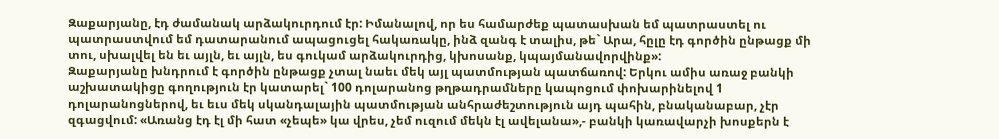Զաքարյանը, էդ ժամանակ արձակուրդում էր: Իմանալով, որ ես համարժեք պատասխան եմ պատրաստել ու պատրաստվում եմ դատարանում ապացուցել հակառակը, ինձ զանգ է տալիս, թե` Արա, հըլը էդ գործին ընթացք մի տու, սխալվել են եւ այլն, եւ այլն, ես գուկամ արձակուրդից, կխոսանք, կպայմանավորվինք»:
Զաքարյանը խնդրում է գործին ընթացք չտալ նաեւ մեկ այլ պատմության պատճառով: Երկու ամիս առաջ բանկի աշխատակիցը գողություն էր կատարել` 100 դոլարանոց թղթադրամները կապոցում փոխարինելով 1 դոլարանոցներով, եւ եւս մեկ սկանդալային պատմության անհրաժեշտություն այդ պահին, բնականաբար, չէր զգացվում: «Առանց էդ էլ մի հատ «չեպե» կա վրես, չեմ ուզում մեկն էլ ավելանա»,- բանկի կառավարչի խոսքերն է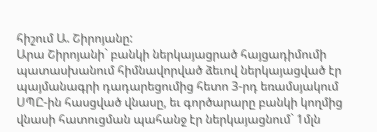հիշում Ա. Շիրոյանը:
Արա Շիրոյանի` բանկի ներկայացրած հայցադիմումի պատասխանում հիմնավորված ձեւով ներկայացված էր պայմանագրի դադարեցումից հետո 3-րդ եռամսյակում ՍՊԸ-ին հասցված վնասը, եւ գործարարը բանկի կողմից վնասի հատուցման պահանջ էր ներկայացնում` 1մլն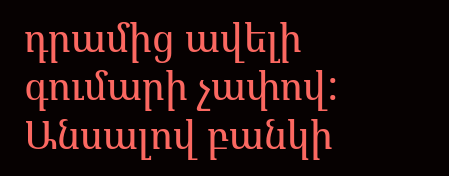դրամից ավելի գումարի չափով: Անսալով բանկի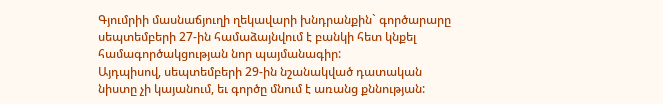Գյումրիի մասնաճյուղի ղեկավարի խնդրանքին` գործարարը սեպտեմբերի 27-ին համաձայնվում է բանկի հետ կնքել համագործակցության նոր պայմանագիր:
Այդպիսով, սեպտեմբերի 29-ին նշանակված դատական նիստը չի կայանում, եւ գործը մնում է առանց քննության: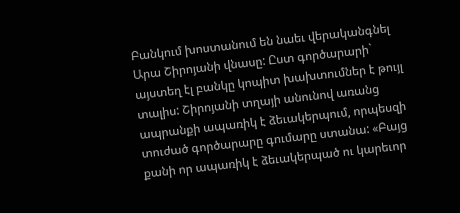Բանկում խոստանում են նաեւ վերականգնել Արա Շիրոյանի վնասը: Ըստ գործարարի` այստեղ էլ բանկը կոպիտ խախտումներ է թույլ տալիս: Շիրոյանի տղայի անունով առանց ապրանքի ապառիկ է ձեւակերպում, որպեսզի տուժած գործարարը գումարը ստանա: «Բայց քանի որ ապառիկ է ձեւակերպած ու կարեւոր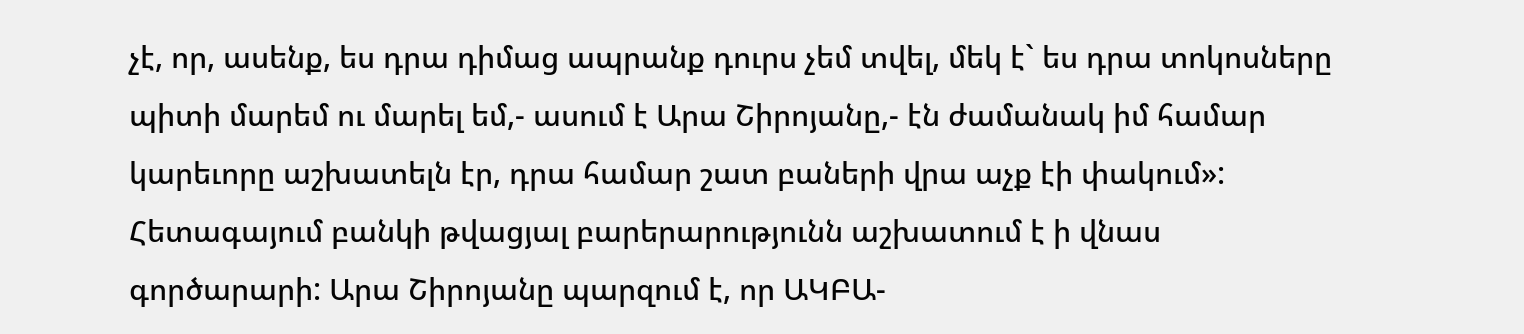չէ, որ, ասենք, ես դրա դիմաց ապրանք դուրս չեմ տվել, մեկ է` ես դրա տոկոսները պիտի մարեմ ու մարել եմ,- ասում է Արա Շիրոյանը,- էն ժամանակ իմ համար կարեւորը աշխատելն էր, դրա համար շատ բաների վրա աչք էի փակում»:
Հետագայում բանկի թվացյալ բարերարությունն աշխատում է ի վնաս գործարարի: Արա Շիրոյանը պարզում է, որ ԱԿԲԱ-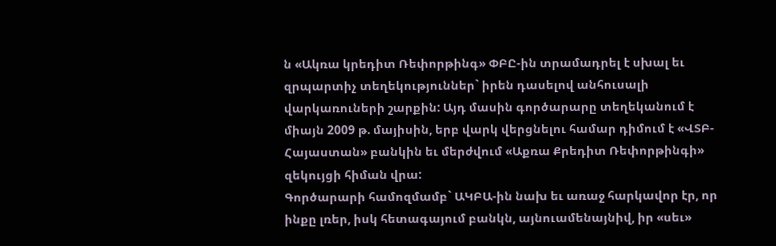ն «Ակռա կրեդիտ Ռեփորթինգ» ՓԲԸ-ին տրամադրել է սխալ եւ զրպարտիչ տեղեկություններ` իրեն դասելով անհուսալի վարկառուների շարքին: Այդ մասին գործարարը տեղեկանում է միայն 2009 թ. մայիսին, երբ վարկ վերցնելու համար դիմում է «ՎՏԲ-Հայաստան» բանկին եւ մերժվում «Աքռա Քրեդիտ Ռեփորթինգի» զեկույցի հիման վրա:
Գործարարի համոզմամբ` ԱԿԲԱ-ին նախ եւ առաջ հարկավոր էր, որ ինքը լռեր, իսկ հետագայում բանկն, այնուամենայնիվ, իր «սեւ»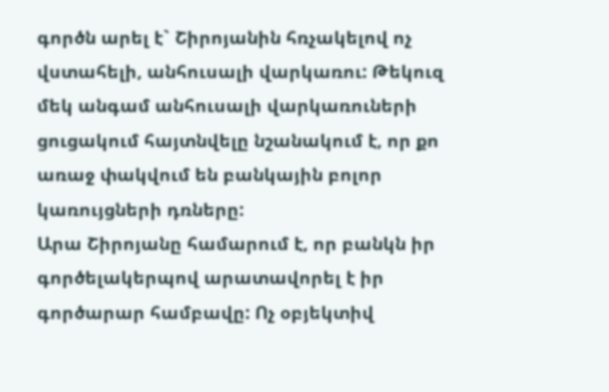գործն արել է` Շիրոյանին հռչակելով ոչ վստահելի, անհուսալի վարկառու: Թեկուզ մեկ անգամ անհուսալի վարկառուների ցուցակում հայտնվելը նշանակում է, որ քո առաջ փակվում են բանկային բոլոր կառույցների դռները:
Արա Շիրոյանը համարում է, որ բանկն իր գործելակերպով արատավորել է իր գործարար համբավը: Ոչ օբյեկտիվ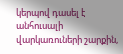կերպով դասել է անհուսալի վարկառուների շարքին,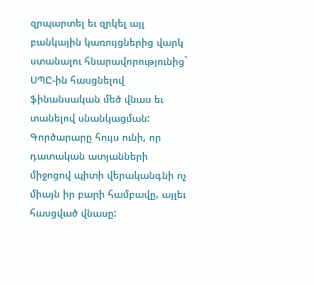զրպարտել եւ զրկել այլ բանկային կառույցներից վարկ ստանալու հնարավորությունից` ՍՊԸ-ին հասցնելով ֆինանսական մեծ վնաս եւ տանելով սնանկացման: Գործարարը հույս ունի, որ դատական ատյանների միջոցով պիտի վերականգնի ոչ միայն իր բարի համբավը, այլեւ հասցված վնասը: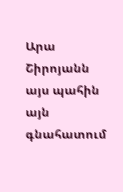Արա Շիրոյանն այս պահին այն գնահատում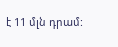է 11 մլն դրամ: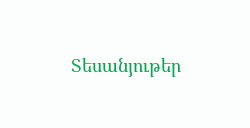Տեսանյութեր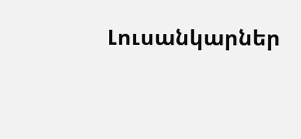Լուսանկարներ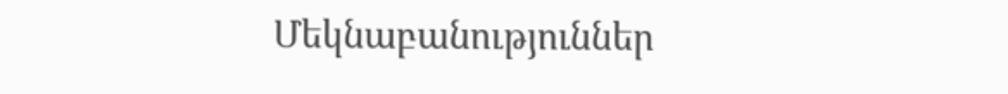Մեկնաբանություններ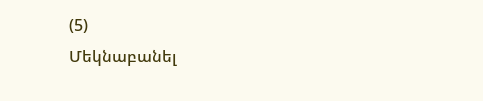(5)
Մեկնաբանել